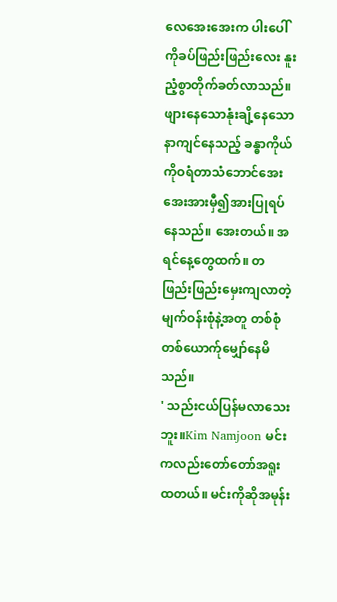လေအေးအေးက ပါးပေါ်ကိုခပ်ဖြည်းဖြည်းလေး နူးညံ့စွာတိုက်ခတ်လာသည်။ ဖျားနေသောနုံးချိ့နေသော နာကျင်နေသည့် ခန္ဓာကိုယ်ကိုဝရံတာသံဘောင်အေးအေးအားမှီ၍အားပြုရပ်နေသည်။ အေးတယ်။ အရင်နေ့တွေထက်။ တဖြည်းဖြည်းမှေးကျလာတဲ့မျက်ဝန်းစုံနဲ့အတူ တစ်စုံတစ်ယောက်ုမျှော်နေမိသည်။
' သည်းငယ်ပြန်မလာသေးဘူး။Kim Namjoon မင်းကလည်းတော်တော်အရူးထတယ်။ မင်းကိုဆိုအမုန်း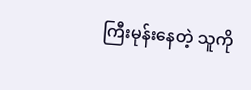ကြီးမုန်းနေတဲ့ သူကို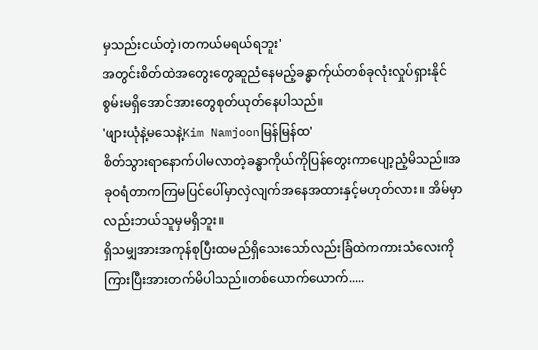မှသည်းငယ်တဲ့၊တကယ်မရယ်ရဘူး'
အတွင်းစိတ်ထဲအတွေးတွေဆူညံနေမည့်ခန္ဓာက်ုယ်တစ်ခုလုံးလှုပ်ရှားနိုင်စွမ်းမရှိအောင်အားတွေစုတ်ယုတ်နေပါသည်။
'ဖျားယုံနဲ့မသေနဲ့Kim Namjoonမြန်မြန်ထ'
စိတ်သွားရာနောက်ပါမလာတဲ့ခန္ဓာကိုယ်ကိုပြန်တွေးကာပျော့ညံ့မိသည်။အခုဝရံတာကကြမပြင်ပေါ်မှာလှဲလျက်အနေအထားနှင့်မဟုတ်လား။ အိမ်မှာလည်းဘယ်သူမှမရှိဘူး။
ရှိသမျှအားအကုန်စုပြီးထမည်ရှိသေးသော်လည်းခြံထဲကကားသံလေးကိုကြားပြီးအားတက်မိပါသည်။တစ်ယောက်ယောက်.....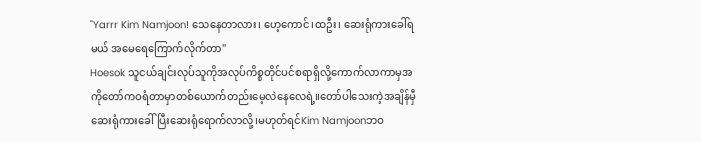"Yarrr Kim Namjoon! သေနေတာလား၊ ဟေ့ကောင်၊ထဦး၊ ဆေးရုံကားခေါ်ရမယ် အမေရေကြောက်လိုက်တာ"
Hoesok သူငယ်ချင်းလုပ်သူကိုအလုပ်ကိစ္စတိုင်ပင်စရာရှိလို့ကောက်လာကာမှအကိုတော်ကဝရံတာမှာတစ်ယောက်တည်းမေ့လဲနေလေရဲ့။တော်ပါသေးကဲ့အချိန်မှီဆေးရုံကားခေါ်ပြီးဆေးရုံရောက်လာလို့၊မဟုတ်ရင်Kim Namjoonဘဝ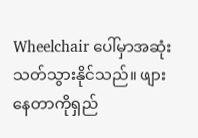Wheelchair ပေါ်မှာအဆုံးသတ်သွားနိုင်သည်။ ဖျားနေတာကိုရှည်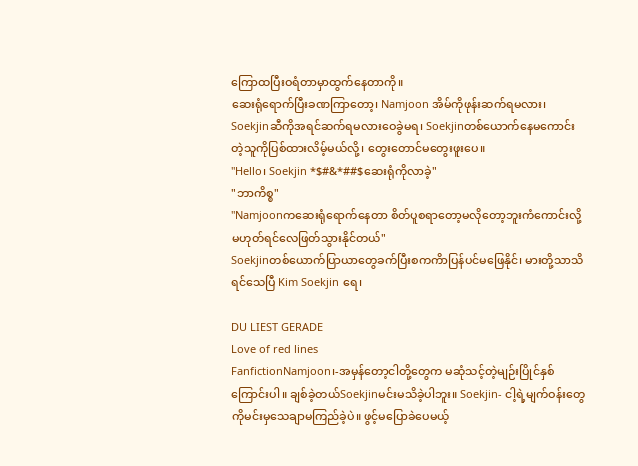ကြောထပြီးဝရံတာမှာထွက်နေတာကို။
ဆေးရုံရောက်ပြီးခဏကြာတော့၊ Namjoon အိမ်ကိုဖုန်းဆက်ရမလား၊ Soekjinဆီကိုအရင်ဆက်ရမလားဝေခွဲမရ၊ Soekjinတစ်ယောက်နေမကောင်းတဲ့သူကိုပြစ်ထားလိမ့်မယ်လို့၊ တွေးတောင်မတွေးဖူးပေ။
"Hello၊ Soekjin *$#&*##$ဆေးရုံကိုလာခဲ့"
"ဘာကိစ္စ"
"Namjoonကဆေးရုံရောက်နေတာ စိတ်ပူစရာတော့မလိုတော့ဘူးကံကောင်းလို့မဟုတ်ရင်လေဖြတ်သွားနိုင်တယ်"
Soekjinတစ်ယောက်ပြာယာတွေခက်ပြီးစကကိာပြန်ပင်မဖြေနိုင်၊ မားတို့သာသိရင်သေပြီ Kim Soekjin ရေ၊

DU LIEST GERADE
Love of red lines
FanfictionNamjoon၊-အမှန်တော့ငါတို့တွေက မဆုံသင့်တဲ့မျဉ်းပြိုင်နှစ်ကြောင်းပါ။ ချစ်ခဲ့တယ်Soekjinမင်းမသိခဲ့ပါဘူး။ Soekjin- ငါ့ရဲ့မျက်ဝန်းတွေကိုမင်းမှသေချာမကြည်ခဲ့ပဲ။ ဖွင့်မပြောခဲပေမယ့်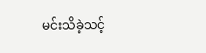မင်းသိခဲ့သင့်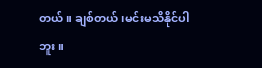တယ်။ ချစ်တယ်၊မင်းမသိနိုင်ပါဘူး။